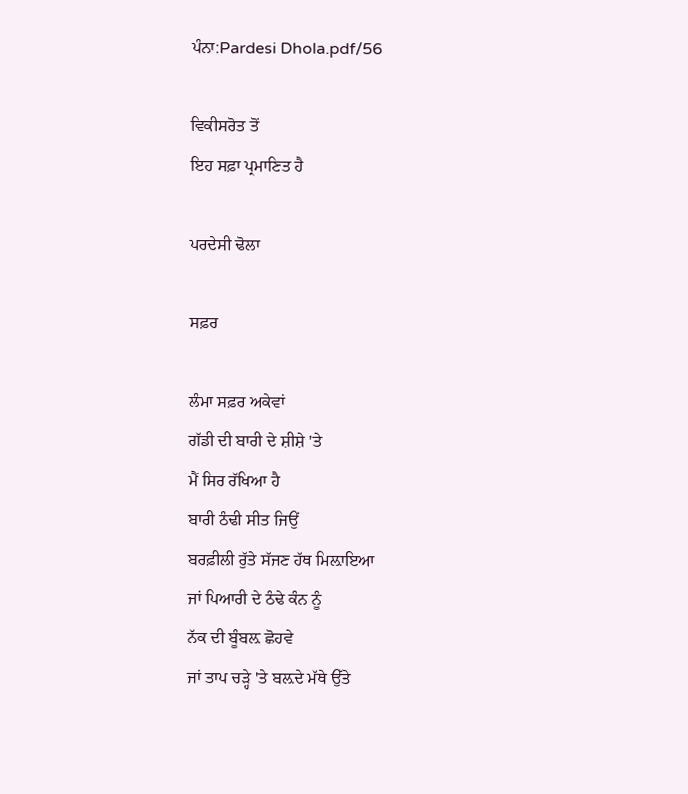ਪੰਨਾ:Pardesi Dhola.pdf/56

ਵਿਕੀਸਰੋਤ ਤੋਂ
ਇਹ ਸਫ਼ਾ ਪ੍ਰਮਾਣਿਤ ਹੈ

ਪਰਦੇਸੀ ਢੋਲਾ

ਸਫ਼ਰ

ਲੰਮਾ ਸਫ਼ਰ ਅਕੇਵਾਂ
ਗੱਡੀ ਦੀ ਬਾਰੀ ਦੇ ਸ਼ੀਸ਼ੇ 'ਤੇ
ਮੈਂ ਸਿਰ ਰੱਖਿਆ ਹੈ
ਬਾਰੀ ਠੰਢੀ ਸੀਤ ਜਿਉਂ
ਬਰਫ਼ੀਲੀ ਰੁੱਤੇ ਸੱਜਣ ਹੱਥ ਮਿਲ਼ਾਇਆ
ਜਾਂ ਪਿਆਰੀ ਦੇ ਠੰਢੇ ਕੰਨ ਨੂੰ
ਨੱਕ ਦੀ ਬੂੰਬਲ਼ ਛੋਹਵੇ
ਜਾਂ ਤਾਪ ਚੜ੍ਹੇ 'ਤੇ ਬਲ਼ਦੇ ਮੱਥੇ ਉੱਤੇ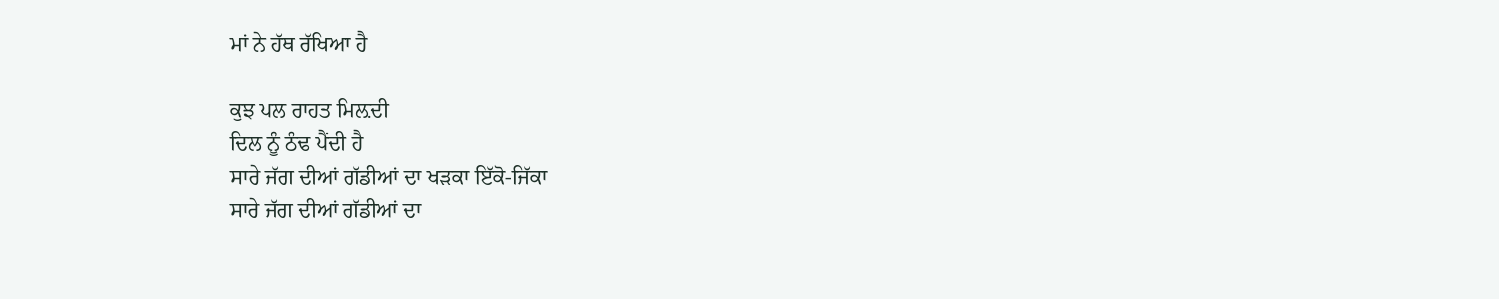ਮਾਂ ਨੇ ਹੱਥ ਰੱਖਿਆ ਹੈ

ਕੁਝ ਪਲ ਰਾਹਤ ਮਿਲ਼ਦੀ
ਦਿਲ ਨੂੰ ਠੰਢ ਪੈਂਦੀ ਹੈ
ਸਾਰੇ ਜੱਗ ਦੀਆਂ ਗੱਡੀਆਂ ਦਾ ਖੜਕਾ ਇੱਕੋ-ਜਿੱਕਾ
ਸਾਰੇ ਜੱਗ ਦੀਆਂ ਗੱਡੀਆਂ ਦਾ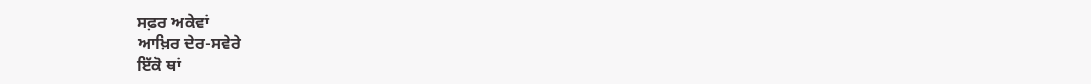ਸਫ਼ਰ ਅਕੇਵਾਂ
ਆਖ਼ਿਰ ਦੇਰ-ਸਵੇਰੇ
ਇੱਕੋ ਥਾਂ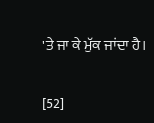'ਤੇ ਜਾ ਕੇ ਮੁੱਕ ਜਾਂਦਾ ਹੈ।

[52]